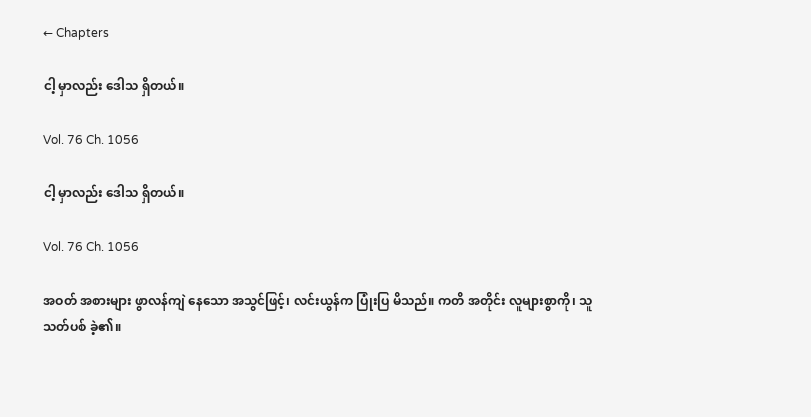← Chapters

ငါ့ မှာလည်း ဒေါသ ရှိတယ်။

Vol. 76 Ch. 1056

ငါ့ မှာလည်း ဒေါသ ရှိတယ်။

Vol. 76 Ch. 1056

အဝတ် အစားများ ဖွာလန်ကျဲ နေသော အသွင်ဖြင့်၊ လင်းယွန်က ပြုံးပြ မိသည်။ ကတိ အတိုင်း လူများစွာကို၊ သူ သတ်ပစ် ခဲ့၏။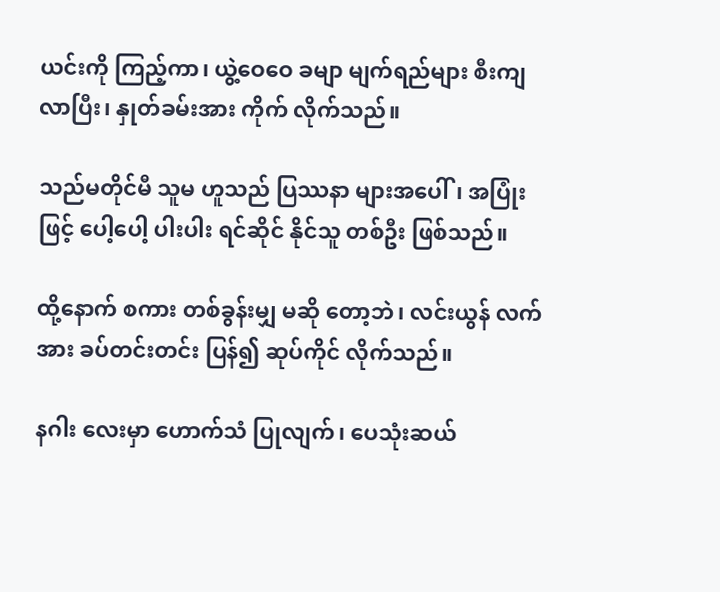ယင်းကို ကြည့်ကာ၊ ယွဲ့ဝေဝေ ခမျာ မျက်ရည်များ စီးကျ လာပြီး၊ နှုတ်ခမ်းအား ကိုက် လိုက်သည်။

သည်မတိုင်မီ သူမ ဟူသည် ပြဿနာ များအပေါ်၊ အပြုံးဖြင့် ပေါ့ပေါ့ ပါးပါး ရင်ဆိုင် နိုင်သူ တစ်ဦး ဖြစ်သည်။

ထို့နောက် စကား တစ်ခွန်းမျှ မဆို တော့ဘဲ၊ လင်းယွန် လက်အား ခပ်တင်းတင်း ပြန်၍ ဆုပ်ကိုင် လိုက်သည်။

နဂါး လေးမှာ ဟောက်သံ ပြုလျက်၊ ပေသုံးဆယ်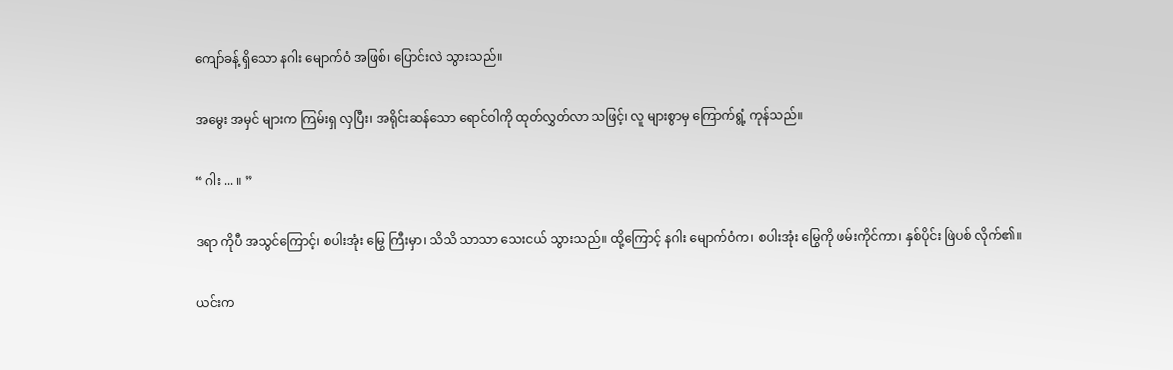ကျော်ခန့် ရှိသော နဂါး မျောက်ဝံ အဖြစ်၊ ပြောင်းလဲ သွားသည်။

အမွေး အမှင် များက ကြမ်းရှ လှပြီး၊ အရိုင်းဆန်သော ရောင်ဝါကို ထုတ်လွှတ်လာ သဖြင့်၊ လူ များစွာမှ ကြောက်ရွံ့ ကုန်သည်။

“ ဂါး ... ။ ”

ဒရာ ကိုပီ အသွင်ကြောင့်၊ စပါးအုံး မြွေ ကြီးမှာ၊ သိသိ သာသာ သေးငယ် သွားသည်။ ထို့ကြောင့် နဂါး မျောက်ဝံက၊ စပါးအုံး မြွေကို ဖမ်းကိုင်ကာ၊ နှစ်ပိုင်း ဖြဲပစ် လိုက်၏။

ယင်းက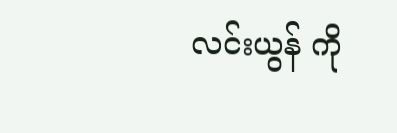လင်းယွန် ကို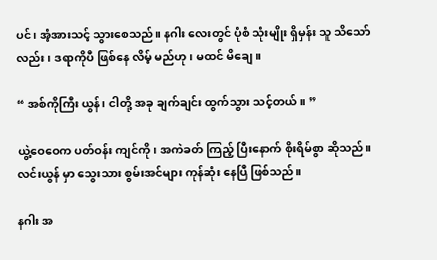ပင်၊ အံ့အားသင့် သွားစေသည်။ နဂါး လေးတွင် ပုံစံ သုံးမျိုး ရှိမှန်း သူ သိသော်လည်း၊ ဒရာကိုပီ ဖြစ်နေ လိမ့် မည်ဟု၊ မထင် မိချေ။

“ အစ်ကိုကြီး ယွန်၊ ငါတို့ အခု ချက်ချင်း ထွက်သွား သင့်တယ်။ ”

ယွဲ့ဝေဝေက ပတ်ဝန်း ကျင်ကို၊ အကဲခတ် ကြည့် ပြီးနောက် စိုးရိမ်စွာ ဆိုသည်။ လင်းယွန် မှာ သွေးသား စွမ်းအင်များ ကုန်ဆုံး နေပြီ ဖြစ်သည်။

နဂါး အ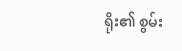ရိုး၏ စွမ်း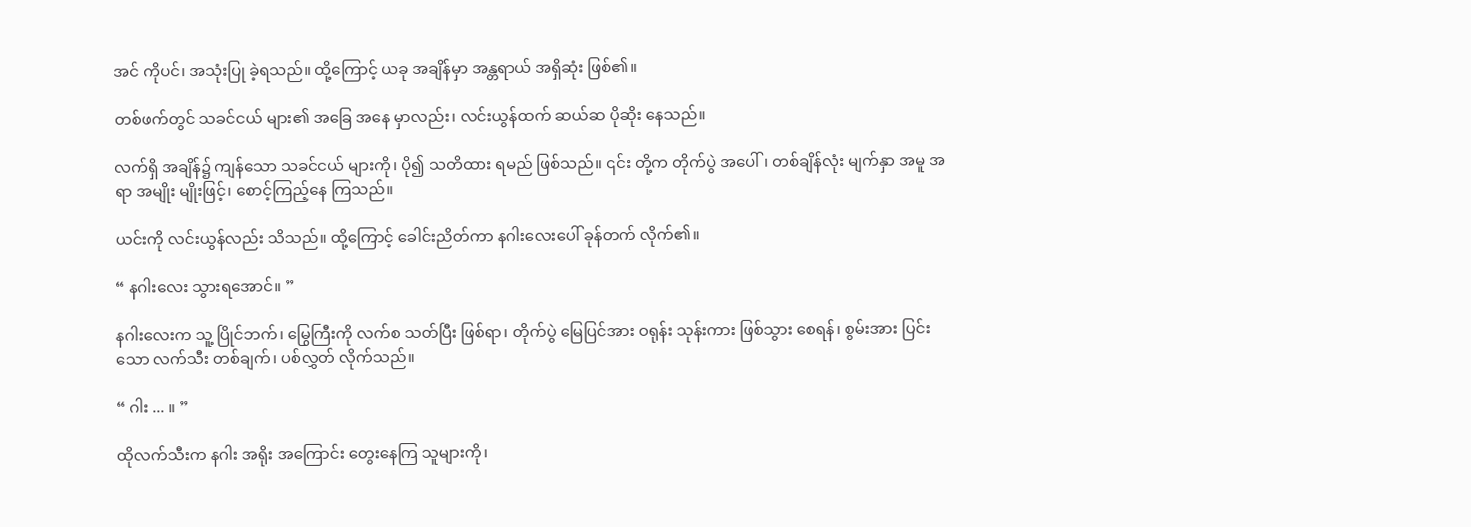အင် ကိုပင်၊ အသုံးပြု ခဲ့ရသည်။ ထို့ကြောင့် ယခု အချိန်မှာ အန္တရာယ် အရှိဆုံး ဖြစ်၏။

တစ်ဖက်တွင် သခင်ငယ် များ၏ အခြေ အနေ မှာလည်း၊ လင်းယွန်ထက် ဆယ်ဆ ပိုဆိုး နေသည်။

လက်ရှိ အချိန်၌ ကျန်သော သခင်ငယ် များကို၊ ပို၍ သတိထား ရမည် ဖြစ်သည်။ ၎င်း တို့က တိုက်ပွဲ အပေါ်၊ တစ်ချိန်လုံး မျက်နှာ အမူ အရာ အမျိုး မျိုးဖြင့်၊ စောင့်ကြည့်နေ ကြသည်။

ယင်းကို လင်းယွန်လည်း သိသည်။ ထို့ကြောင့် ခေါင်းညိတ်ကာ နဂါးလေးပေါ် ခုန်တက် လိုက်၏။

“ နဂါးလေး သွားရအောင်။ ”

နဂါးလေးက သူ့ ပြိုင်ဘက်၊ မြွေကြီးကို လက်စ သတ်ပြီး ဖြစ်ရာ၊ တိုက်ပွဲ မြေပြင်အား ဝရုန်း သုန်းကား ဖြစ်သွား စေရန်၊ စွမ်းအား ပြင်းသော လက်သီး တစ်ချက်၊ ပစ်လွှတ် လိုက်သည်။

“ ဂါး ... ။ ”

ထိုလက်သီးက နဂါး အရိုး အကြောင်း တွေးနေကြ သူများကို၊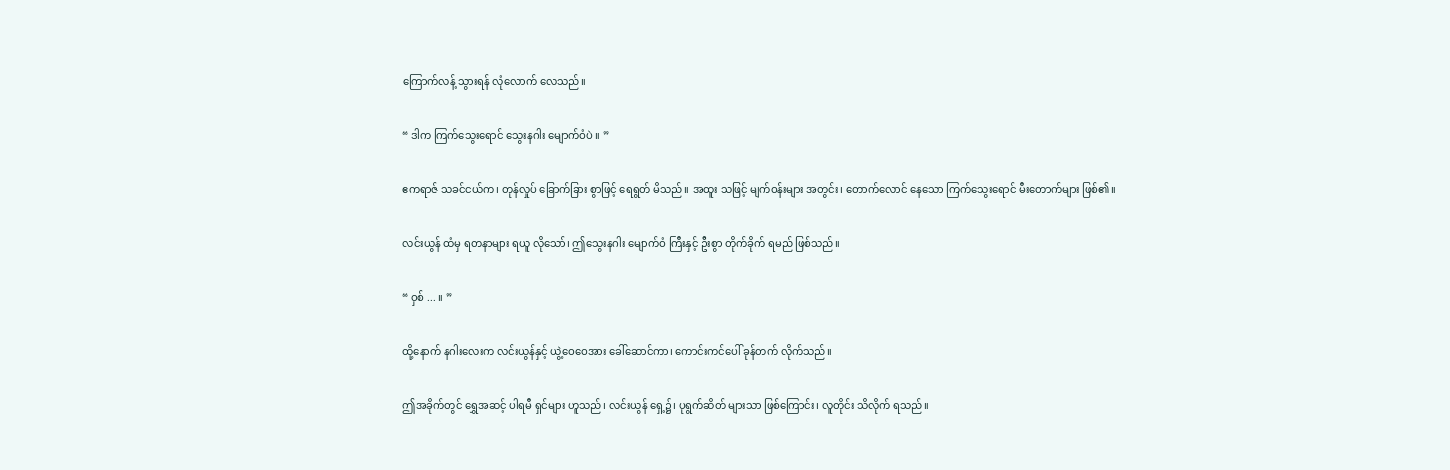ကြောက်လန့် သွားရန် လုံလောက် လေသည်။

“ ဒါက ကြက်သွေးရောင် သွေးနဂါး မျောက်ဝံပဲ ။ ”

ဧကရာဇ် သခင်ငယ်က၊ တုန်လှုပ် ခြောက်ခြား စွာဖြင့် ရေရွတ် မိသည်။ အထူး သဖြင့် မျက်ဝန်းများ အတွင်း၊ တောက်လောင် နေသော ကြက်သွေးရောင် မီးတောက်များ ဖြစ်၏။

လင်းယွန် ထံမှ ရတနာများ ရယူ လိုသော်၊ ဤသွေးနဂါး မျောက်ဝံ ကြီးနှင့် ဦးစွာ တိုက်ခိုက် ရမည် ဖြစ်သည်။

“ ဝှစ် ... ။ ”

ထို့နောက် နဂါးလေးက လင်းယွန်နှင့် ယွဲ့ဝေဝေအား ခေါ်ဆောင်ကာ၊ ကောင်းကင်ပေါ် ခုန်တက် လိုက်သည်။

ဤအခိုက်တွင် ရွှေအဆင့် ပါရမီ ရှင်များ ဟူသည်၊ လင်းယွန် ရှေ့၌၊ ပုရွက်ဆိတ် များသာ ဖြစ်ကြောင်း၊ လူတိုင်း သိလိုက် ရသည်။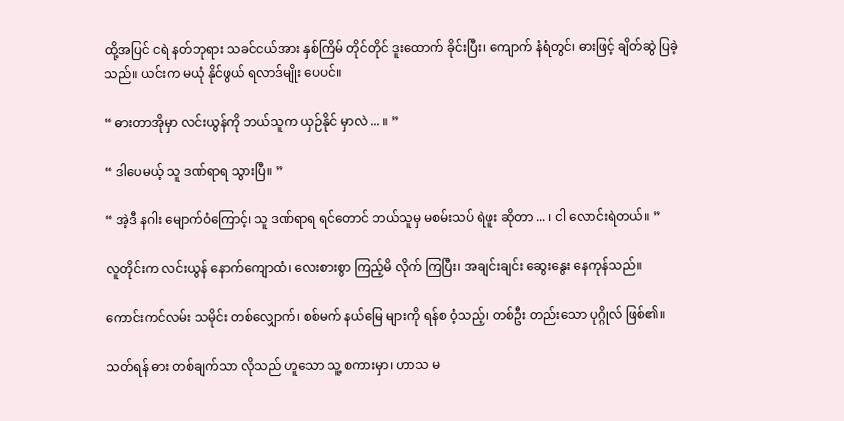ထို့အပြင် ငရဲ နတ်ဘုရား သခင်ငယ်အား နှစ်ကြိမ် တိုင်တိုင် ဒူးထောက် ခိုင်းပြီး၊ ကျောက် နံရံတွင်၊ ဓားဖြင့် ချိတ်ဆွဲ ပြခဲ့သည်။ ယင်းက မယုံ နိုင်ဖွယ် ရလာဒ်မျိုး ပေပင်။

“ ဓားတာအိုမှာ လင်းယွန်ကို ဘယ်သူက ယှဉ်နိုင် မှာလဲ ... ။ ”

“ ဒါပေမယ့် သူ ဒဏ်ရာရ သွားပြီ။ ”

“ အဲ့ဒီ နဂါး မျောက်ဝံကြောင့်၊ သူ ဒဏ်ရာရ ရင်တောင် ဘယ်သူမှ မစမ်းသပ် ရဲဖူး ဆိုတာ ... ၊ ငါ လောင်းရဲတယ်။ ”

လူတိုင်းက လင်းယွန် နောက်ကျောထံ၊ လေးစားစွာ ကြည့်မိ လိုက် ကြပြီး၊ အချင်းချင်း ဆွေးနွေး နေကုန်သည်။

ကောင်းကင်လမ်း သမိုင်း တစ်လျှောက်၊ စစ်မက် နယ်မြေ များကို ရန်စ ဝံ့သည့်၊ တစ်ဦး တည်းသော ပုဂ္ဂိုလ် ဖြစ်၏။

သတ်ရန် ဓား တစ်ချက်သာ လိုသည် ဟူသော သူ့ စကားမှာ၊ ဟာသ မ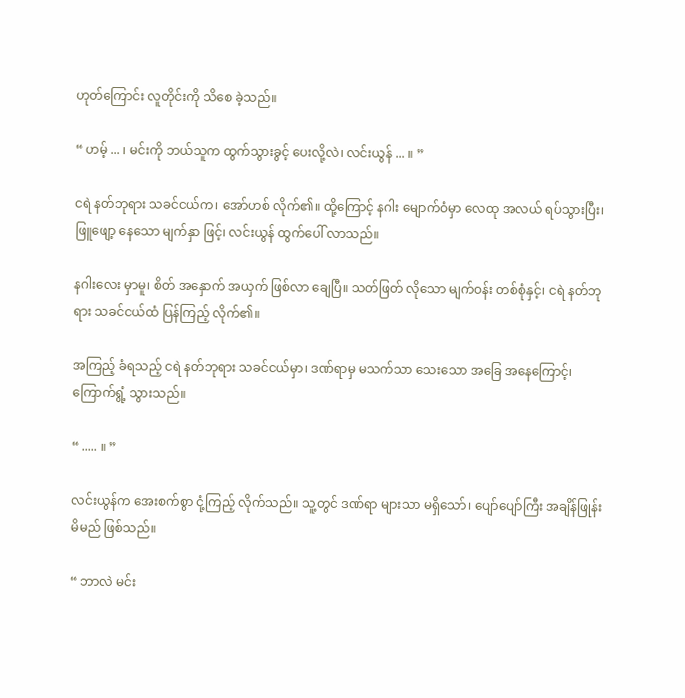ဟုတ်ကြောင်း လူတိုင်းကို သိစေ ခဲ့သည်။

“ ဟမ့် ... ၊ မင်းကို ဘယ်သူက ထွက်သွားခွင့် ပေးလို့လဲ၊ လင်းယွန် ... ။ ”

ငရဲ နတ်ဘုရား သခင်ငယ်က၊ အော်ဟစ် လိုက်၏။ ထို့ကြောင့် နဂါး မျောက်ဝံမှာ လေထု အလယ် ရပ်သွားပြီး၊ ဖြူဖျော့ နေသော မျက်နှာ ဖြင့်၊ လင်းယွန် ထွက်ပေါ် လာသည်။

နဂါးလေး မှာမူ၊ စိတ် အနှောက် အယှက် ဖြစ်လာ ချေပြီ။ သတ်ဖြတ် လိုသော မျက်ဝန်း တစ်စုံနှင့်၊ ငရဲ နတ်ဘုရား သခင်ငယ်ထံ ပြန်ကြည့် လိုက်၏။

အကြည့် ခံရသည့် ငရဲ နတ်ဘုရား သခင်ငယ်မှာ၊ ဒဏ်ရာမှ မသက်သာ သေးသော အခြေ အနေကြောင့်၊ ကြောက်ရွံ့ သွားသည်။

“ ..... ။ ”

လင်းယွန်က အေးစက်စွာ ငုံ့ကြည့် လိုက်သည်။ သူ့တွင် ဒဏ်ရာ များသာ မရှိသော်၊ ပျော်ပျော်ကြီး အချိန်ဖြုန်း မိမည် ဖြစ်သည်။

“ ဘာလဲ မင်း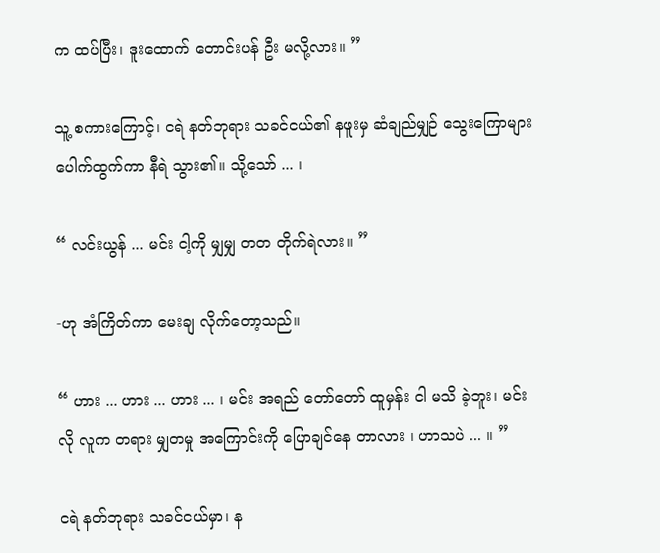က ထပ်ပြီး၊ ဒူးထောက် တောင်းပန် ဦး မလို့လား။ ”

သူ့ စကားကြောင့်၊ ငရဲ နတ်ဘုရား သခင်ငယ်၏ နဖူးမှ ဆံချည်မျှဉ် သွေးကြောများ ပေါက်ထွက်ကာ နီရဲ သွား၏။ သို့သော် ... ၊

“ လင်းယွန် ... မင်း ငါ့ကို မျှမျှ တတ တိုက်ရဲလား။ ”

-ဟု အံကြိတ်ကာ မေးချ လိုက်တော့သည်။

“ ဟား ... ဟား ... ဟား ... ၊ မင်း အရည် တော်တော် ထူမှန်း ငါ မသိ ခဲ့ဘူး၊ မင်းလို လူက တရား မျှတမှု အကြောင်းကို ပြောချင်နေ တာလား ၊ ဟာသပဲ ... ။ ”

ငရဲ နတ်ဘုရား သခင်ငယ်မှာ၊ န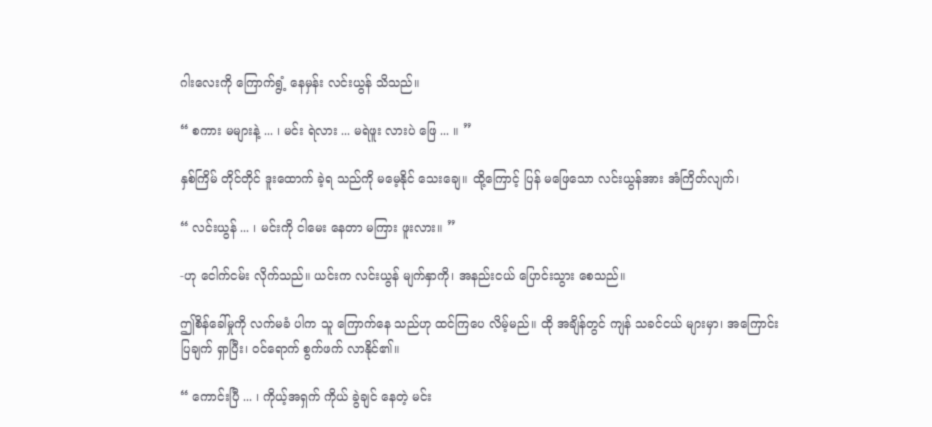ဂါးလေးကို ကြောက်ရွံ့ နေမှန်း လင်းယွန် သိသည်။

“ စကား မများနဲ့ ... ၊ မင်း ရဲလား ... မရဲဖူး လားပဲ ဖြေ ... ။ ”

နှစ်ကြိမ် တိုင်တိုင် ဒူးထောက် ခဲ့ရ သည်ကို မမေ့နိုင် သေးချေ။ ထို့ကြောင့် ပြန် မဖြေသော လင်းယွန်အား အံကြိတ်လျက်၊

“ လင်းယွန် ... ၊ မင်းကို ငါမေး နေတာ မကြား ဖူးလား။ ”

-ဟု ငေါက်ငမ်း လိုက်သည်။ ယင်းက လင်းယွန် မျက်နှာကို၊ အနည်းငယ် ပြောင်းသွား စေသည်။

ဤစိန်ခေါ်မှုကို လက်မခံ ပါက သူ ကြောက်နေ သည်ဟု ထင်ကြပေ လိမ့်မည်။ ထို အချိန်တွင် ကျန် သခင်ငယ် များမှာ၊ အကြောင်း ပြချက် ရှာပြီး၊ ဝင်ရောက် စွက်ဖက် လာနိုင်၏။

“ ကောင်းပြီ ... ၊ ကိုယ့်အရှက် ကိုယ် ခွဲချင် နေတဲ့ မင်း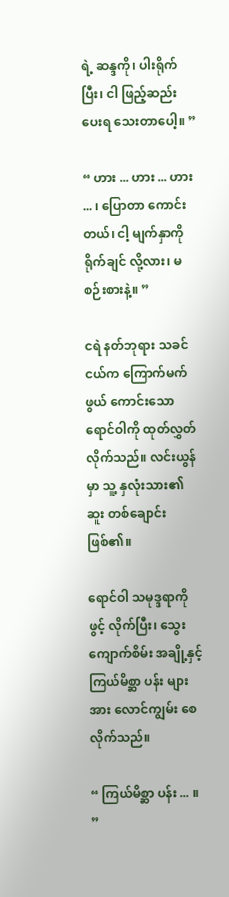ရဲ့ ဆန္ဒကို၊ ပါးရိုက်ပြီး၊ ငါ ဖြည့်ဆည်း ပေးရ သေးတာပေါ့။ ”

“ ဟား ... ဟား ... ဟား ... ၊ ပြောတာ ကောင်းတယ်၊ ငါ့ မျက်နှာကို ရိုက်ချင် လို့လား၊ မစဉ်းစားနဲ့။ ”

ငရဲ နတ်ဘုရား သခင်ငယ်က ကြောက်မက်ဖွယ် ကောင်းသော ရောင်ဝါကို ထုတ်လွှတ် လိုက်သည်။ လင်းယွန်မှာ သူ့ နှလုံးသား၏ ဆူး တစ်ချောင်း ဖြစ်၏။

ရောင်ဝါ သမုဒ္ဒရာကို ဖွင့် လိုက်ပြီး၊ သွေးကျောက်စိမ်း အချို့နှင့် ကြယ်မိစ္ဆာ ပန်း များအား လောင်ကျွမ်း စေလိုက်သည်။

“ ကြယ်မိစ္ဆာ ပန်း ... ။ ”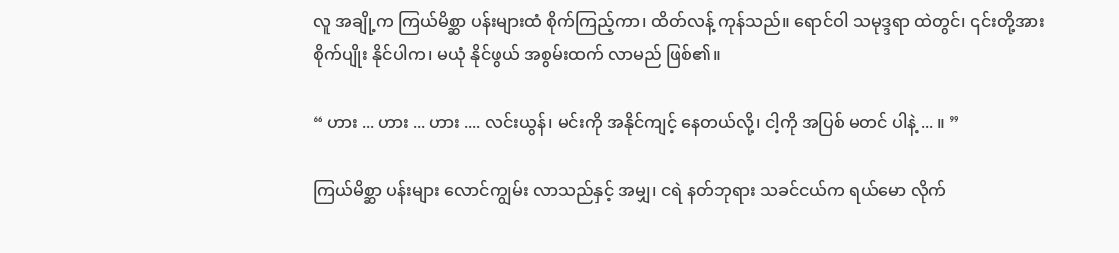လူ အချို့က ကြယ်မိစ္ဆာ ပန်းများထံ စိုက်ကြည့်ကာ၊ ထိတ်လန့် ကုန်သည်။ ရောင်ဝါ သမုဒ္ဒရာ ထဲတွင်၊ ၎င်းတို့အား စိုက်ပျိုး နိုင်ပါက၊ မယုံ နိုင်ဖွယ် အစွမ်းထက် လာမည် ဖြစ်၏။

“ ဟား ... ဟား ... ဟား .... လင်းယွန်၊ မင်းကို အနိုင်ကျင့် နေတယ်လို့၊ ငါ့ကို အပြစ် မတင် ပါနဲ့ ... ။ ”

ကြယ်မိစ္ဆာ ပန်းများ လောင်ကျွမ်း လာသည်နှင့် အမျှ၊ ငရဲ နတ်ဘုရား သခင်ငယ်က ရယ်မော လိုက်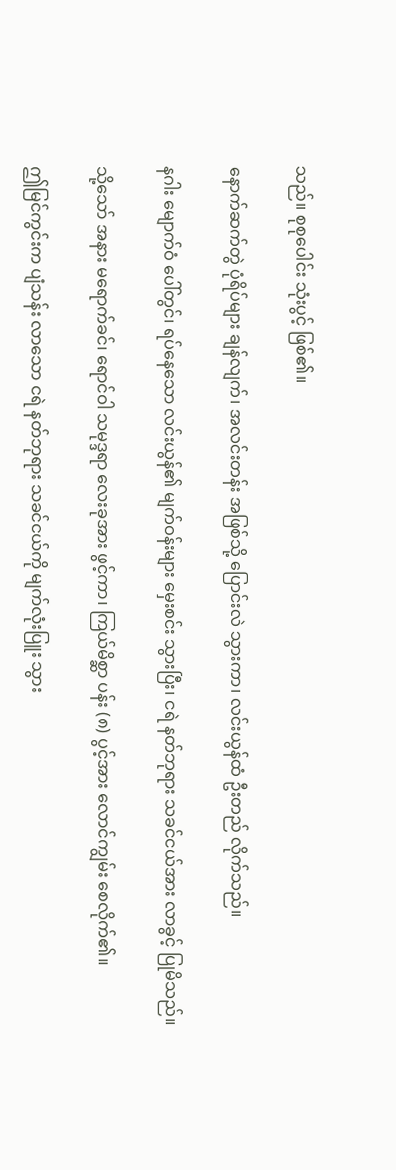သည်။ စုစုပေါင်း သုံးပွင့် ဖြစ်၏။

နောက်ဆက်တွဲ ပုံရိပ်များ ချန်လျက်၊ အလင်းတန်း အဖြစ်သို့ ပြောင်းလဲ သွားကာ၊ လင်းယွန်ထံ ဦးတည် လိုက်သည်။

နဂါး မျောက်ဝံ ပေါ်တွင်၊ ရပ်နေသော လင်းယွန်၏ မျက်ဝန်းများ မှေးစင်း သွားပြီး၊ ငရဲ နတ်ဘုရား သခင်ငယ်အား လာခွင့် ပြုမိသည်။

သို့သော် အနား မရောက်ခင်၊ ရောင်ဝါ သမုဒ္ဒရာ လေးခုအား ဖွင့်ကာ၊ ကြယ်မိစ္ဆာ ပန်း (၈) ပွင့်အား လောင်ကျွမ်း စေလိုက်၏။

ဤမြင်ကွင်းက ပျံသန်း လာသော ငရဲ နတ်ဘုရား သခင်ငယ်ကို မျက်လုံးပြူး သွား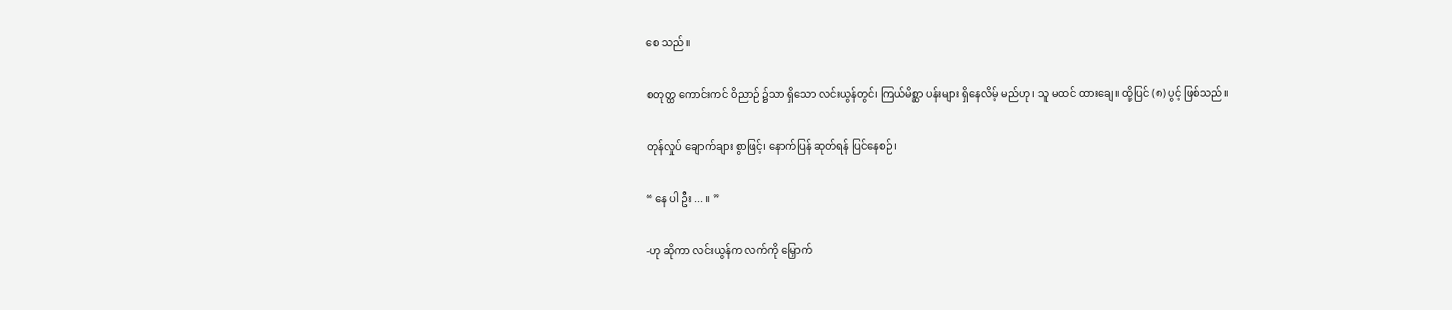စေ သည်။

စတုတ္ထ ကောင်းကင် ဝိညာဉ် ၌သာ ရှိသော လင်းယွန်တွင်၊ ကြယ်မိစ္ဆာ ပန်းများ ရှိနေလိမ့် မည်ဟု၊ သူ မထင် ထားချေ။ ထို့ပြင် (၈) ပွင့် ဖြစ်သည်။

တုန်လှုပ် ချောက်ချား စွာဖြင့်၊ နောက်ပြန် ဆုတ်ရန် ပြင်နေစဉ်၊

“ နေ ပါ ဦး ... ။ ”

-ဟု ဆိုကာ လင်းယွန်က လက်ကို မြှောက်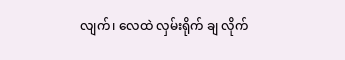လျက်၊ လေထဲ လှမ်းရိုက် ချ လိုက်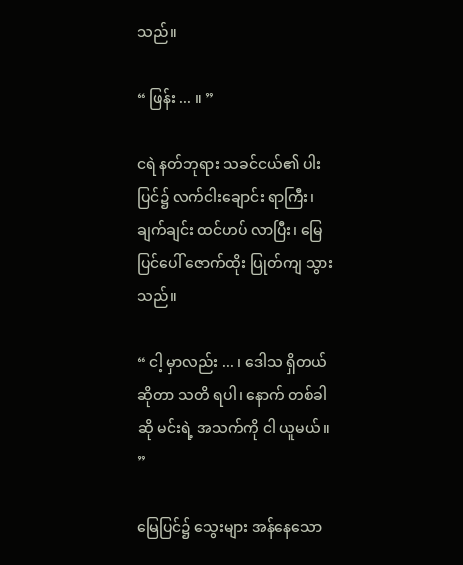သည်။

“ ဖြန်း ... ။ ”

ငရဲ နတ်ဘုရား သခင်ငယ်၏ ပါးပြင်၌ လက်ငါးချောင်း ရာကြီး၊ ချက်ချင်း ထင်ဟပ် လာပြီး၊ မြေပြင်ပေါ် ဇောက်ထိုး ပြုတ်ကျ သွားသည်။

“ ငါ့ မှာလည်း ... ၊ ဒေါသ ရှိတယ် ဆိုတာ သတိ ရပါ၊ နောက် တစ်ခါဆို မင်းရဲ့ အသက်ကို ငါ ယူမယ်။ ”

မြေပြင်၌ သွေးများ အန်နေသော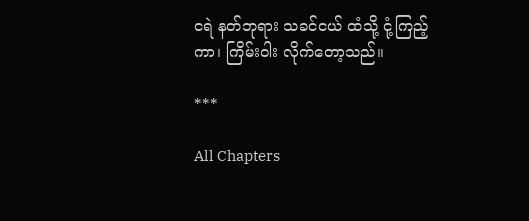ငရဲ နတ်ဘုရား သခင်ငယ် ထံသို့ ငုံ့ကြည့်ကာ၊ ကြိမ်းဝါး လိုက်တော့သည်။

***

All Chapters